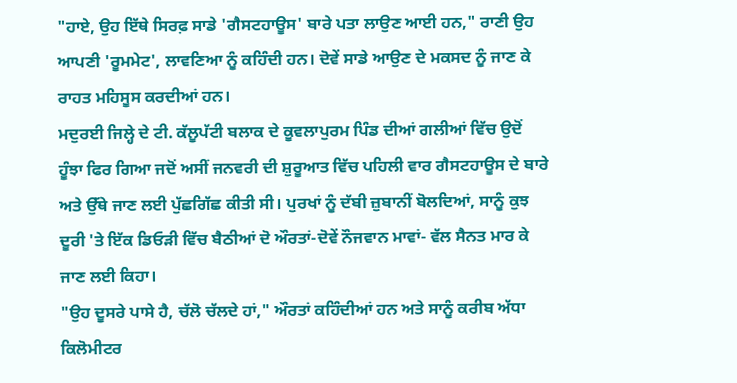"ਹਾਏ, ਉਹ ਇੱਥੇ ਸਿਰਫ਼ ਸਾਡੇ 'ਗੈਸਟਹਾਊਸ' ਬਾਰੇ ਪਤਾ ਲਾਉਣ ਆਈ ਹਨ," ਰਾਣੀ ਉਹ ਆਪਣੀ 'ਰੂਮਮੇਟ', ਲਾਵਣਿਆ ਨੂੰ ਕਹਿੰਦੀ ਹਨ। ਦੋਵੇਂ ਸਾਡੇ ਆਉਣ ਦੇ ਮਕਸਦ ਨੂੰ ਜਾਣ ਕੇ ਰਾਹਤ ਮਹਿਸੂਸ ਕਰਦੀਆਂ ਹਨ।
ਮਦੁਰਈ ਜਿਲ੍ਹੇ ਦੇ ਟੀ. ਕੱਲੂਪੱਟੀ ਬਲਾਕ ਦੇ ਕੂਵਲਾਪੁਰਮ ਪਿੰਡ ਦੀਆਂ ਗਲੀਆਂ ਵਿੱਚ ਉਦੋਂ ਹੂੰਝਾ ਫਿਰ ਗਿਆ ਜਦੋਂ ਅਸੀਂ ਜਨਵਰੀ ਦੀ ਸ਼ੁਰੂਆਤ ਵਿੱਚ ਪਹਿਲੀ ਵਾਰ ਗੈਸਟਹਾਊਸ ਦੇ ਬਾਰੇ ਅਤੇ ਉੱਥੇ ਜਾਣ ਲਈ ਪੁੱਛਗਿੱਛ ਕੀਤੀ ਸੀ। ਪੁਰਖਾਂ ਨੂੰ ਦੱਬੀ ਜ਼ੁਬਾਨੀਂ ਬੋਲਦਿਆਂ, ਸਾਨੂੰ ਕੁਝ ਦੂਰੀ 'ਤੇ ਇੱਕ ਡਿਓੜੀ ਵਿੱਚ ਬੈਠੀਆਂ ਦੋ ਔਰਤਾਂ-ਦੋਵੇਂ ਨੌਜਵਾਨ ਮਾਵਾਂ- ਵੱਲ ਸੈਨਤ ਮਾਰ ਕੇ ਜਾਣ ਲਈ ਕਿਹਾ।
"ਉਹ ਦੂਸਰੇ ਪਾਸੇ ਹੈ, ਚੱਲੋ ਚੱਲਦੇ ਹਾਂ," ਔਰਤਾਂ ਕਹਿੰਦੀਆਂ ਹਨ ਅਤੇ ਸਾਨੂੰ ਕਰੀਬ ਅੱਧਾ ਕਿਲੋਮੀਟਰ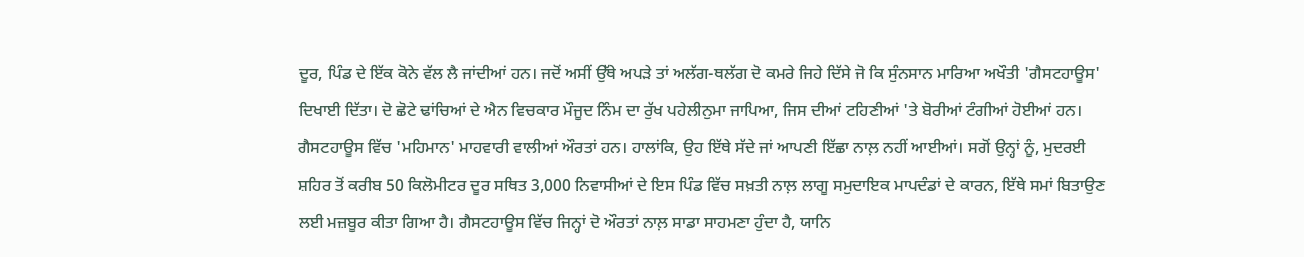ਦੂਰ, ਪਿੰਡ ਦੇ ਇੱਕ ਕੋਨੇ ਵੱਲ ਲੈ ਜਾਂਦੀਆਂ ਹਨ। ਜਦੋਂ ਅਸੀਂ ਉੱਥੇ ਅਪੜੇ ਤਾਂ ਅਲੱਗ-ਥਲੱਗ ਦੋ ਕਮਰੇ ਜਿਹੇ ਦਿੱਸੇ ਜੋ ਕਿ ਸੁੰਨਸਾਨ ਮਾਰਿਆ ਅਖੌਤੀ 'ਗੈਸਟਹਾਊਸ' ਦਿਖਾਈ ਦਿੱਤਾ। ਦੋ ਛੋਟੇ ਢਾਂਚਿਆਂ ਦੇ ਐਨ ਵਿਚਕਾਰ ਮੌਜੂਦ ਨਿੰਮ ਦਾ ਰੁੱਖ ਪਹੇਲੀਨੁਮਾ ਜਾਪਿਆ, ਜਿਸ ਦੀਆਂ ਟਹਿਣੀਆਂ 'ਤੇ ਬੋਰੀਆਂ ਟੰਗੀਆਂ ਹੋਈਆਂ ਹਨ।
ਗੈਸਟਹਾਊਸ ਵਿੱਚ 'ਮਹਿਮਾਨ' ਮਾਹਵਾਰੀ ਵਾਲੀਆਂ ਔਰਤਾਂ ਹਨ। ਹਾਲਾਂਕਿ, ਉਹ ਇੱਥੇ ਸੱਦੇ ਜਾਂ ਆਪਣੀ ਇੱਛਾ ਨਾਲ਼ ਨਹੀਂ ਆਈਆਂ। ਸਗੋਂ ਉਨ੍ਹਾਂ ਨੂੰ, ਮੁਦਰਈ ਸ਼ਹਿਰ ਤੋਂ ਕਰੀਬ 50 ਕਿਲੋਮੀਟਰ ਦੂਰ ਸਥਿਤ 3,000 ਨਿਵਾਸੀਆਂ ਦੇ ਇਸ ਪਿੰਡ ਵਿੱਚ ਸਖ਼ਤੀ ਨਾਲ਼ ਲਾਗੂ ਸਮੁਦਾਇਕ ਮਾਪਦੰਡਾਂ ਦੇ ਕਾਰਨ, ਇੱਥੇ ਸਮਾਂ ਬਿਤਾਉਣ ਲਈ ਮਜ਼ਬੂਰ ਕੀਤਾ ਗਿਆ ਹੈ। ਗੈਸਟਹਾਊਸ ਵਿੱਚ ਜਿਨ੍ਹਾਂ ਦੋ ਔਰਤਾਂ ਨਾਲ਼ ਸਾਡਾ ਸਾਹਮਣਾ ਹੁੰਦਾ ਹੈ, ਯਾਨਿ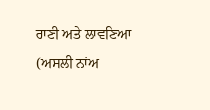ਰਾਣੀ ਅਤੇ ਲਾਵਣਿਆ (ਅਸਲੀ ਨਾਂਅ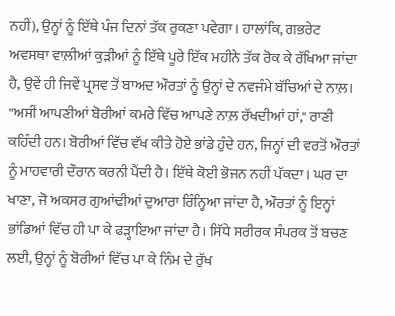ਨਹੀਂ), ਉਨ੍ਹਾਂ ਨੂੰ ਇੱਥੇ ਪੰਜ ਦਿਨਾਂ ਤੱਕ ਰੁਕਣਾ ਪਵੇਗਾ। ਹਾਲਾਂਕਿ, ਗਭਰੇਟ ਅਵਸਥਾ ਵਾਲ਼ੀਆਂ ਕੁੜੀਆਂ ਨੂੰ ਇੱਥੇ ਪੂਰੇ ਇੱਕ ਮਹੀਨੇ ਤੱਕ ਰੋਕ ਕੇ ਰੱਖਿਆ ਜਾਂਦਾ ਹੈ, ਉਵੇਂ ਹੀ ਜਿਵੇਂ ਪ੍ਰਸਵ ਤੋਂ ਬਾਅਦ ਔਰਤਾਂ ਨੂੰ ਉਨ੍ਹਾਂ ਦੇ ਨਵਜੰਮੇ ਬੱਚਿਆਂ ਦੇ ਨਾਲ਼।
"ਅਸੀਂ ਆਪਣੀਆਂ ਬੋਰੀਆਂ ਕਮਰੇ ਵਿੱਚ ਆਪਣੇ ਨਾਲ਼ ਰੱਖਦੀਆਂ ਹਾਂ," ਰਾਣੀ ਕਹਿੰਦੀ ਹਨ। ਬੋਰੀਆਂ ਵਿੱਚ ਵੱਖ ਕੀਤੇ ਹੋਏ ਭਾਂਡੇ ਹੁੰਦੇ ਹਨ, ਜਿਨ੍ਹਾਂ ਦੀ ਵਰਤੋਂ ਔਰਤਾਂ ਨੂੰ ਮਾਹਵਾਰੀ ਦੌਰਾਨ ਕਰਨੀ ਪੈਂਦੀ ਹੈ। ਇੱਥੇ ਕੋਈ ਭੋਜਨ ਨਹੀਂ ਪੱਕਦਾ। ਘਰ ਦਾ ਖਾਣਾ, ਜੋ ਅਕਸਰ ਗੁਆਂਢੀਆਂ ਦੁਆਰਾ ਰਿੰਨ੍ਹਿਆ ਜਾਂਦਾ ਹੈ, ਔਰਤਾਂ ਨੂੰ ਇਨ੍ਹਾਂ ਭਾਂਡਿਆਂ ਵਿੱਚ ਹੀ ਪਾ ਕੇ ਫੜ੍ਹਾਇਆ ਜਾਂਦਾ ਹੈ। ਸਿੱਧੇ ਸਰੀਰਕ ਸੰਪਰਕ ਤੋਂ ਬਚਣ ਲਈ, ਉਨ੍ਹਾਂ ਨੂੰ ਬੋਰੀਆਂ ਵਿੱਚ ਪਾ ਕੇ ਨਿੰਮ ਦੇ ਰੁੱਖ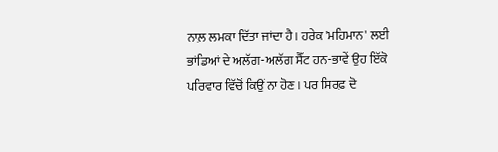ਨਾਲ਼ ਲਮਕਾ ਦਿੱਤਾ ਜਾਂਦਾ ਹੈ। ਹਰੇਕ 'ਮਹਿਮਾਨ' ਲਈ ਭਾਂਡਿਆਂ ਦੇ ਅਲੱਗ-ਅਲੱਗ ਸੈੱਟ ਹਨ-ਭਾਵੇਂ ਉਹ ਇੱਕੋ ਪਰਿਵਾਰ ਵਿੱਚੋਂ ਕਿਉਂ ਨਾ ਹੋਣ। ਪਰ ਸਿਰਫ਼ ਦੋ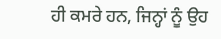ਹੀ ਕਮਰੇ ਹਨ, ਜਿਨ੍ਹਾਂ ਨੂੰ ਉਹ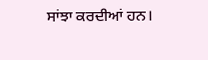ਸਾਂਝਾ ਕਰਦੀਆਂ ਹਨ।